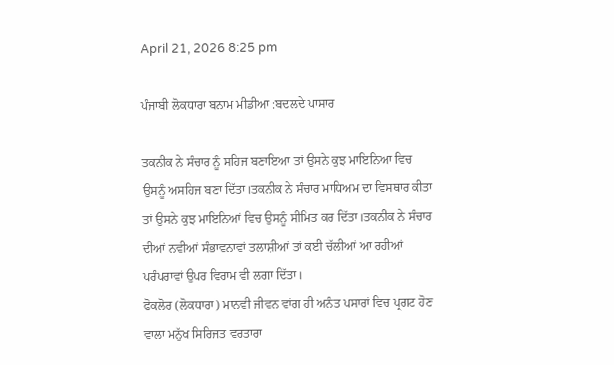April 21, 2026 8:25 pm

ਪੰਜਾਬੀ ਲੋਕਧਾਰਾ ਬਨਾਮ ਮੀਡੀਆ :ਬਦਲਦੇ ਪਾਸਾਰ

ਤਕਨੀਕ ਨੇ ਸੰਚਾਰ ਨੂੰ ਸਹਿਜ ਬਣਾਇਆ ਤਾਂ ਉਸਨੇ ਕੁਝ ਮਾਇਨਿਆ ਵਿਚ ਉਸਨੂੰ ਅਸਹਿਜ ਬਣਾ ਦਿੱਤਾ।ਤਕਨੀਕ ਨੇ ਸੰਚਾਰ ਮਾਧਿਅਮ ਦਾ ਵਿਸਥਾਰ ਕੀਤਾ ਤਾਂ ਉਸਨੇ ਕੁਝ ਮਾਇਨਿਆਂ ਵਿਚ ਉਸਨੂੰ ਸੀਮਿਤ ਕਰ ਦਿੱਤਾ।ਤਕਨੀਕ ਨੇ ਸੰਚਾਰ ਦੀਆਂ ਨਵੀਆਂ ਸੰਭਾਵਨਾਵਾਂ ਤਲਾਸ਼ੀਆਂ ਤਾਂ ਕਈ ਚੱਲੀਆਂ ਆ ਰਹੀਆਂ ਪਰੰਪਰਾਵਾਂ ਉਪਰ ਵਿਰਾਮ ਵੀ ਲਗਾ ਦਿੱਤਾ।
ਫੋਕਲੋਰ (ਲੋਕਧਾਰਾ) ਮਾਨਵੀ ਜੀਵਨ ਵਾਂਗ ਹੀ ਅਨੰਤ ਪਸਾਰਾਂ ਵਿਚ ਪ੍ਰਗਟ ਹੋਣ ਵਾਲਾ ਮਨੁੱਖ ਸਿਰਿਜਤ ਵਰਤਾਰਾ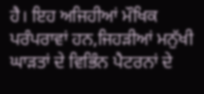ਹੈ। ਇਹ ਅਜਿਹੀਆਂ ਮੌਖਿਕ ਪਰੰਪਰਾਵਾਂ ਹਨ,ਜਿਹੜੀਆਂ ਮਨੁੱਖੀ ਘਾੜਤਾਂ ਦੇ ਵਿਭਿੰਨ ਪੈਟਰਨਾਂ ਦੇ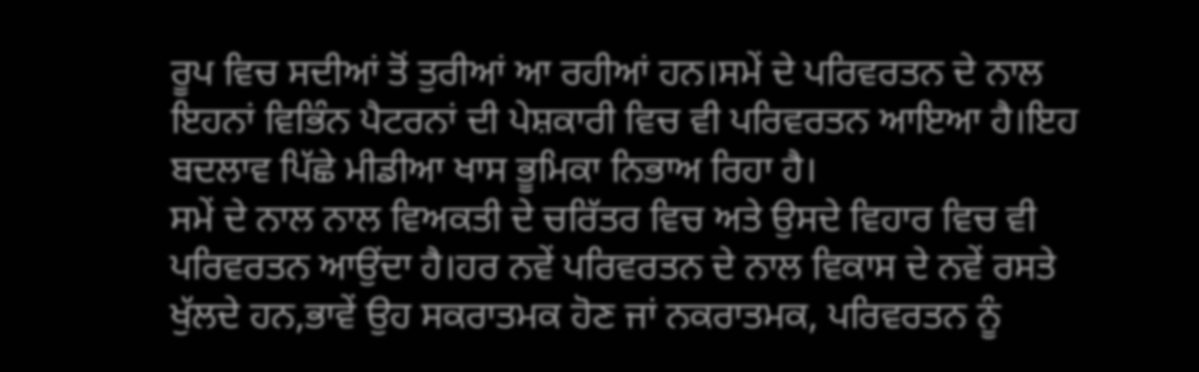ਰੂਪ ਵਿਚ ਸਦੀਆਂ ਤੋਂ ਤੁਰੀਆਂ ਆ ਰਹੀਆਂ ਹਨ।ਸਮੇਂ ਦੇ ਪਰਿਵਰਤਨ ਦੇ ਨਾਲ ਇਹਨਾਂ ਵਿਭਿੰਨ ਪੈਟਰਨਾਂ ਦੀ ਪੇਸ਼ਕਾਰੀ ਵਿਚ ਵੀ ਪਰਿਵਰਤਨ ਆਇਆ ਹੈ।ਇਹ ਬਦਲਾਵ ਪਿੱਛੇ ਮੀਡੀਆ ਖਾਸ ਭੂਮਿਕਾ ਨਿਭਾਅ ਰਿਹਾ ਹੈ।
ਸਮੇਂ ਦੇ ਨਾਲ ਨਾਲ ਵਿਅਕਤੀ ਦੇ ਚਰਿੱਤਰ ਵਿਚ ਅਤੇ ਉਸਦੇ ਵਿਹਾਰ ਵਿਚ ਵੀ ਪਰਿਵਰਤਨ ਆਉਂਦਾ ਹੈ।ਹਰ ਨਵੇਂ ਪਰਿਵਰਤਨ ਦੇ ਨਾਲ ਵਿਕਾਸ ਦੇ ਨਵੇਂ ਰਸਤੇ ਖੁੱਲਦੇ ਹਨ,ਭਾਵੇਂ ਉਹ ਸਕਰਾਤਮਕ ਹੋਣ ਜਾਂ ਨਕਰਾਤਮਕ, ਪਰਿਵਰਤਨ ਨੂੰ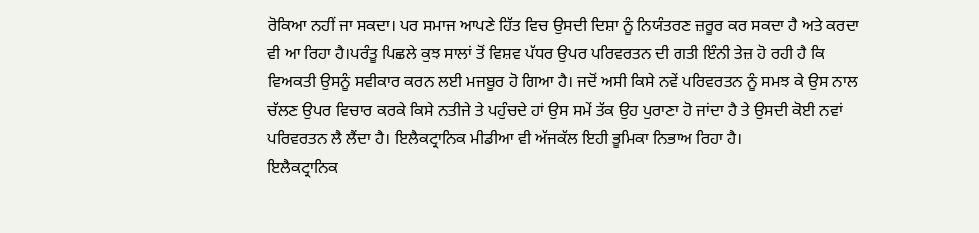ਰੋਕਿਆ ਨਹੀਂ ਜਾ ਸਕਦਾ। ਪਰ ਸਮਾਜ ਆਪਣੇ ਹਿੱਤ ਵਿਚ ਉਸਦੀ ਦਿਸ਼ਾ ਨੂੰ ਨਿਯੰਤਰਣ ਜ਼ਰੂਰ ਕਰ ਸਕਦਾ ਹੈ ਅਤੇ ਕਰਦਾ ਵੀ ਆ ਰਿਹਾ ਹੈ।ਪਰੰਤੂ ਪਿਛਲੇ ਕੁਝ ਸਾਲਾਂ ਤੋਂ ਵਿਸ਼ਵ ਪੱਧਰ ਉਪਰ ਪਰਿਵਰਤਨ ਦੀ ਗਤੀ ਇੰਨੀ ਤੇਜ਼ ਹੋ ਰਹੀ ਹੈ ਕਿ ਵਿਅਕਤੀ ਉਸਨੂੰ ਸਵੀਕਾਰ ਕਰਨ ਲਈ ਮਜਬੂਰ ਹੋ ਗਿਆ ਹੈ। ਜਦੋਂ ਅਸੀ ਕਿਸੇ ਨਵੇਂ ਪਰਿਵਰਤਨ ਨੂੰ ਸਮਝ ਕੇ ਉਸ ਨਾਲ ਚੱਲਣ ਉਪਰ ਵਿਚਾਰ ਕਰਕੇ ਕਿਸੇ ਨਤੀਜੇ ਤੇ ਪਹੁੰਚਦੇ ਹਾਂ ਉਸ ਸਮੇਂ ਤੱਕ ਉਹ ਪੁਰਾਣਾ ਹੋ ਜਾਂਦਾ ਹੈ ਤੇ ਉਸਦੀ ਕੋਈ ਨਵਾਂ ਪਰਿਵਰਤਨ ਲੈ ਲੈਂਦਾ ਹੈ। ਇਲੈਕਟ੍ਰਾਨਿਕ ਮੀਡੀਆ ਵੀ ਅੱਜਕੱਲ ਇਹੀ ਭੂਮਿਕਾ ਨਿਭਾਅ ਰਿਹਾ ਹੈ।
ਇਲੈਕਟ੍ਰਾਨਿਕ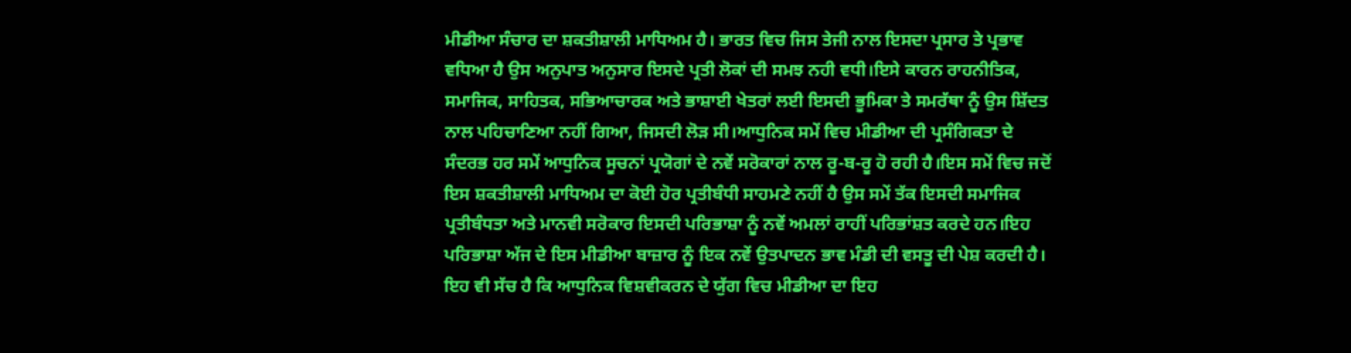ਮੀਡੀਆ ਸੰਚਾਰ ਦਾ ਸ਼ਕਤੀਸ਼ਾਲੀ ਮਾਧਿਅਮ ਹੈ। ਭਾਰਤ ਵਿਚ ਜਿਸ ਤੇਜੀ ਨਾਲ ਇਸਦਾ ਪ੍ਰਸਾਰ ਤੇ ਪ੍ਰਭਾਵ ਵਧਿਆ ਹੈ ਉਸ ਅਨੁਪਾਤ ਅਨੁਸਾਰ ਇਸਦੇ ਪ੍ਰਤੀ ਲੋਕਾਂ ਦੀ ਸਮਝ ਨਹੀ ਵਧੀ।ਇਸੇ ਕਾਰਨ ਰਾਹਨੀਤਿਕ, ਸਮਾਜਿਕ, ਸਾਹਿਤਕ, ਸਭਿਆਚਾਰਕ ਅਤੇ ਭਾਸ਼ਾਈ ਖੇਤਰਾਂ ਲਈ ਇਸਦੀ ਭੂਮਿਕਾ ਤੇ ਸਮਰੱਥਾ ਨੂੰ ਉਸ ਸ਼ਿੱਦਤ ਨਾਲ ਪਹਿਚਾਣਿਆ ਨਹੀਂ ਗਿਆ, ਜਿਸਦੀ ਲੋੜ ਸੀ।ਆਧੁਨਿਕ ਸਮੇਂ ਵਿਚ ਮੀਡੀਆ ਦੀ ਪ੍ਰਸੰਗਿਕਤਾ ਦੇ ਸੰਦਰਭ ਹਰ ਸਮੇਂ ਆਧੁਨਿਕ ਸੂਚਨਾਂ ਪ੍ਰਯੋਗਾਂ ਦੇ ਨਵੇਂ ਸਰੋਕਾਰਾਂ ਨਾਲ ਰੂ-ਬ-ਰੂ ਹੋ ਰਹੀ ਹੈ।ਇਸ ਸਮੇਂ ਵਿਚ ਜਦੋਂ ਇਸ ਸ਼ਕਤੀਸ਼ਾਲੀ ਮਾਧਿਅਮ ਦਾ ਕੋਈ ਹੋਰ ਪ੍ਰਤੀਬੰਧੀ ਸਾਹਮਣੇ ਨਹੀਂ ਹੈ ਉਸ ਸਮੇਂ ਤੱਕ ਇਸਦੀ ਸਮਾਜਿਕ ਪ੍ਰਤੀਬੰਧਤਾ ਅਤੇ ਮਾਨਵੀ ਸਰੋਕਾਰ ਇਸਦੀ ਪਰਿਭਾਸ਼ਾ ਨੂੰ ਨਵੇਂ ਅਮਲਾਂ ਰਾਹੀਂ ਪਰਿਭਾਂਸ਼ਤ ਕਰਦੇ ਹਨ।ਇਹ ਪਰਿਭਾਸ਼ਾ ਅੱਜ ਦੇ ਇਸ ਮੀਡੀਆ ਬਾਜ਼ਾਰ ਨੂੰ ਇਕ ਨਵੇਂ ਉਤਪਾਦਨ ਭਾਵ ਮੰਡੀ ਦੀ ਵਸਤੂ ਦੀ ਪੇਸ਼ ਕਰਦੀ ਹੈ। ਇਹ ਵੀ ਸੱਚ ਹੈ ਕਿ ਆਧੁਨਿਕ ਵਿਸ਼ਵੀਕਰਨ ਦੇ ਯੁੱਗ ਵਿਚ ਮੀਡੀਆ ਦਾ ਇਹ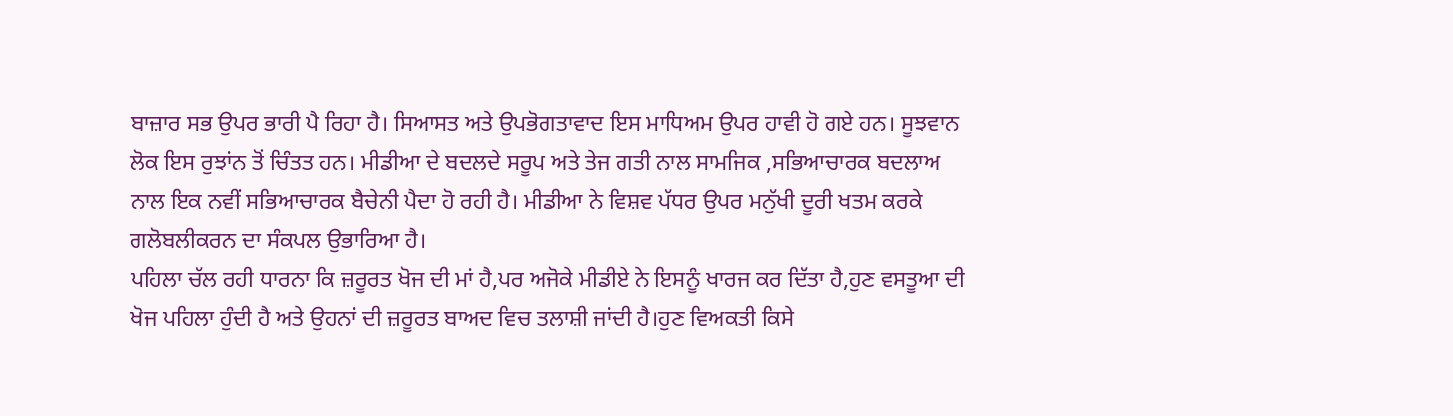ਬਾਜ਼ਾਰ ਸਭ ਉਪਰ ਭਾਰੀ ਪੈ ਰਿਹਾ ਹੈ। ਸਿਆਸਤ ਅਤੇ ਉਪਭੋਗਤਾਵਾਦ ਇਸ ਮਾਧਿਅਮ ਉਪਰ ਹਾਵੀ ਹੋ ਗਏ ਹਨ। ਸੂਝਵਾਨ ਲੋਕ ਇਸ ਰੁਝਾਂਨ ਤੋਂ ਚਿੰਤਤ ਹਨ। ਮੀਡੀਆ ਦੇ ਬਦਲਦੇ ਸਰੂਪ ਅਤੇ ਤੇਜ ਗਤੀ ਨਾਲ ਸਾਮਜਿਕ ,ਸਭਿਆਚਾਰਕ ਬਦਲਾਅ ਨਾਲ ਇਕ ਨਵੀਂ ਸਭਿਆਚਾਰਕ ਬੈਚੇਨੀ ਪੈਦਾ ਹੋ ਰਹੀ ਹੈ। ਮੀਡੀਆ ਨੇ ਵਿਸ਼ਵ ਪੱਧਰ ਉਪਰ ਮਨੁੱਖੀ ਦੂਰੀ ਖਤਮ ਕਰਕੇ ਗਲੋਬਲੀਕਰਨ ਦਾ ਸੰਕਪਲ ਉਭਾਰਿਆ ਹੈ।
ਪਹਿਲਾ ਚੱਲ ਰਹੀ ਧਾਰਨਾ ਕਿ ਜ਼ਰੂਰਤ ਖੋਜ ਦੀ ਮਾਂ ਹੈ,ਪਰ ਅਜੋਕੇ ਮੀਡੀਏ ਨੇ ਇਸਨੂੰ ਖਾਰਜ ਕਰ ਦਿੱਤਾ ਹੈ,ਹੁਣ ਵਸਤੂਆ ਦੀ ਖੋਜ ਪਹਿਲਾ ਹੁੰਦੀ ਹੈ ਅਤੇ ਉਹਨਾਂ ਦੀ ਜ਼ਰੂਰਤ ਬਾਅਦ ਵਿਚ ਤਲਾਸ਼ੀ ਜਾਂਦੀ ਹੈ।ਹੁਣ ਵਿਅਕਤੀ ਕਿਸੇ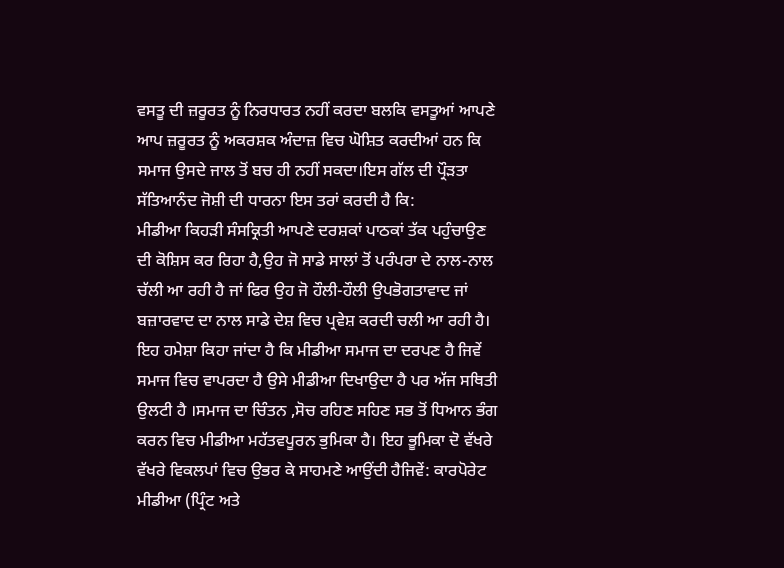ਵਸਤੂ ਦੀ ਜ਼ਰੂਰਤ ਨੂੰ ਨਿਰਧਾਰਤ ਨਹੀਂ ਕਰਦਾ ਬਲਕਿ ਵਸਤੂਆਂ ਆਪਣੇ ਆਪ ਜ਼ਰੂਰਤ ਨੂੰ ਅਕਰਸ਼ਕ ਅੰਦਾਜ਼ ਵਿਚ ਘੋਸ਼ਿਤ ਕਰਦੀਆਂ ਹਨ ਕਿ ਸਮਾਜ ਉਸਦੇ ਜਾਲ ਤੋਂ ਬਚ ਹੀ ਨਹੀਂ ਸਕਦਾ।ਇਸ ਗੱਲ ਦੀ ਪ੍ਰੌੜਤਾ ਸੱਤਿਆਨੰਦ ਜੋਸ਼ੀ ਦੀ ਧਾਰਨਾ ਇਸ ਤਰਾਂ ਕਰਦੀ ਹੈ ਕਿ:
ਮੀਡੀਆ ਕਿਹੜੀ ਸੰਸਕ੍ਰਿਤੀ ਆਪਣੇ ਦਰਸ਼ਕਾਂ ਪਾਠਕਾਂ ਤੱਕ ਪਹੁੰਚਾਉਣ ਦੀ ਕੋਸ਼ਿਸ ਕਰ ਰਿਹਾ ਹੈ,ਉਹ ਜੋ ਸਾਡੇ ਸਾਲਾਂ ਤੋਂ ਪਰੰਪਰਾ ਦੇ ਨਾਲ-ਨਾਲ ਚੱਲੀ ਆ ਰਹੀ ਹੈ ਜਾਂ ਫਿਰ ਉਹ ਜੋ ਹੌਲੀ-ਹੌਲੀ ਉਪਭੋਗਤਾਵਾਦ ਜਾਂ ਬਜ਼ਾਰਵਾਦ ਦਾ ਨਾਲ ਸਾਡੇ ਦੇਸ਼ ਵਿਚ ਪ੍ਰਵੇਸ਼ ਕਰਦੀ ਚਲੀ ਆ ਰਹੀ ਹੈ।
ਇਹ ਹਮੇਸ਼ਾ ਕਿਹਾ ਜਾਂਦਾ ਹੈ ਕਿ ਮੀਡੀਆ ਸਮਾਜ ਦਾ ਦਰਪਣ ਹੈ ਜਿਵੇਂ ਸਮਾਜ ਵਿਚ ਵਾਪਰਦਾ ਹੈ ਉਸੇ ਮੀਡੀਆ ਦਿਖਾਉਦਾ ਹੈ ਪਰ ਅੱਜ ਸਥਿਤੀ ਉਲਟੀ ਹੈ ।ਸਮਾਜ ਦਾ ਚਿੰਤਨ ,ਸੋਚ ਰਹਿਣ ਸਹਿਣ ਸਭ ਤੋਂ ਧਿਆਨ ਭੰਗ ਕਰਨ ਵਿਚ ਮੀਡੀਆ ਮਹੱਤਵਪੂਰਨ ਭੁਮਿਕਾ ਹੈ। ਇਹ ਭੂਮਿਕਾ ਦੋ ਵੱਖਰੇ ਵੱਖਰੇ ਵਿਕਲਪਾਂ ਵਿਚ ਉਭਰ ਕੇ ਸਾਹਮਣੇ ਆਉਂਦੀ ਹੈਜਿਵੇਂ: ਕਾਰਪੋਰੇਟ ਮੀਡੀਆ (ਪ੍ਰਿੰਟ ਅਤੇ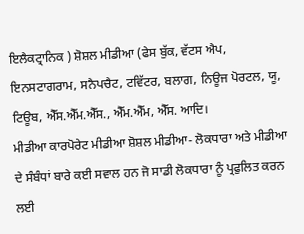ਇਲੈਕਟ੍ਰਾਨਿਕ ) ਸ਼ੋਸ਼ਲ ਮੀਡੀਆ (ਫੇਸ ਬੁੱਕ, ਵੱਟਸ ਐਪ, ਇਨਸਟਾਗਰਾਮ, ਸਨੈਪਚੈਟ, ਟਵਿੱਟਰ, ਬਲਾਗ, ਨਿਊਜ ਪੋਰਟਲ, ਯੂ, ਟਿਊਬ, ਐੱਸ.ਐੱਮ.ਐੱਸ., ਐੱਮ.ਐੱਮ, ਐੱਸ. ਆਦਿ।
ਮੀਡੀਆ ਕਾਰਪੋਰੇਟ ਮੀਡੀਆ ਸ਼ੋਸ਼ਲ ਮੀਡੀਆ- ਲੋਕਧਾਰਾ ਅਤੇ ਮੀਡੀਆ ਦੇ ਸੰਬੰਧਾਂ ਬਾਰੇ ਕਈ ਸਵਾਲ ਹਨ ਜੋ ਸਾਡੀ ਲੋਕਧਾਰਾ ਨੂੰ ਪ੍ਰਫੁਲਿਤ ਕਰਨ ਲਈ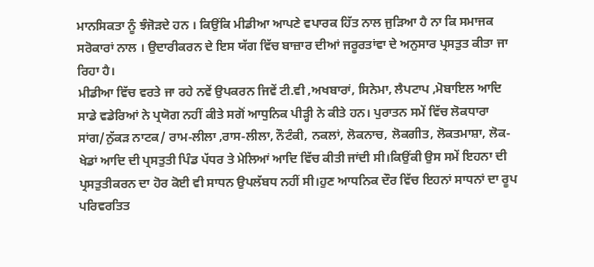ਮਾਨਸਿਕਤਾ ਨੂੰ ਝੰਜੋੜਦੇ ਹਨ । ਕਿਉਂਕਿ ਮੀਡੀਆ ਆਪਣੇ ਵਪਾਰਕ ਹਿੱਤ ਨਾਲ ਜੁੜਿਆ ਹੈ ਨਾ ਕਿ ਸਮਾਜਕ ਸਰੋਕਾਰਾਂ ਨਾਲ । ਉਦਾਰੀਕਰਨ ਦੇ ਇਸ ਯੱਗ ਵਿੱਚ ਬਾਜ਼ਾਰ ਦੀਆਂ ਜਰੂਰਤਾਂਵਾ ਦੇ ਅਨੁਸਾਰ ਪ੍ਰਸਤੁਤ ਕੀਤਾ ਜਾ ਰਿਹਾ ਹੈ।
ਮੀਡੀਆ ਵਿੱਚ ਵਰਤੇ ਜਾ ਰਹੇ ਨਵੇਂ ਉਪਕਰਨ ਜਿਵੇਂ ਟੀ.ਵੀ ,ਅਖਬਾਰਾਂ, ਸਿਨੇਮਾ, ਲੈਪਟਾਪ ,ਮੋਬਾਇਲ ਆਦਿ ਸਾਡੇ ਵਡੇਰਿਆਂ ਨੇ ਪ੍ਰਯੋਗ ਨਹੀਂ ਕੀਤੇ ਸਗੋਂ ਆਧੁਨਿਕ ਪੀੜ੍ਹੀ ਨੇ ਕੀਤੇ ਹਨ। ਪੁਰਾਤਨ ਸਮੇਂ ਵਿੱਚ ਲੋਕਧਾਰਾ ਸਾਂਗ/ਨੁੱਕੜ ਨਾਟਕ/ ਰਾਮ-ਲੀਲਾ ,ਰਾਸ-ਲੀਲਾ, ਨੌਟੰਕੀ, ਨਕਲਾਂ, ਲੋਕਨਾਚ, ਲੋਕਗੀਤ, ਲੋਕਤਮਾਸ਼ਾ, ਲੋਕ-ਖੇਡਾਂ ਆਦਿ ਦੀ ਪ੍ਰਸਤੁਤੀ ਪਿੰਡ ਪੱਧਰ ਤੇ ਮੇਲਿਆਂ ਆਦਿ ਵਿੱਚ ਕੀਤੀ ਜਾਂਦੀ ਸੀ।ਕਿਉਂਕੀ ਉਸ ਸਮੇਂ ਇਹਨਾ ਦੀ ਪ੍ਰਸਤੁਤੀਕਰਨ ਦਾ ਹੋਰ ਕੋਈ ਵੀ ਸਾਧਨ ਉਪਲੱਬਧ ਨਹੀਂ ਸੀ।ਹੁਣ ਆਧਨਿਕ ਦੌਰ ਵਿੱਚ ਇਹਨਾਂ ਸਾਧਨਾਂ ਦਾ ਰੂਪ ਪਰਿਵਰਤਿਤ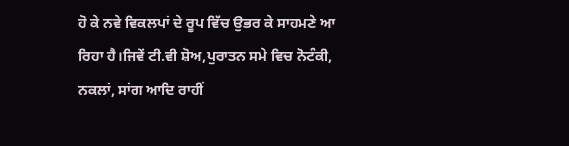ਹੋ ਕੇ ਨਵੇ ਵਿਕਲਪਾਂ ਦੇ ਰੂਪ ਵਿੱਚ ਉਭਰ ਕੇ ਸਾਹਮਣੇ ਆ ਰਿਹਾ ਹੈ।ਜਿਵੇਂ ਟੀ.ਵੀ ਸ਼ੋਅ,ਪੁਰਾਤਨ ਸਮੇ ਵਿਚ ਨੋਟੰਕੀ, ਨਕਲਾਂ, ਸਾਂਗ ਆਦਿ ਰਾਹੀਂ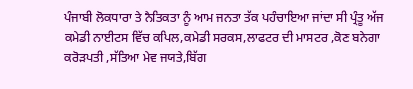ਪੰਜਾਬੀ ਲੋਕਧਾਰਾ ਤੇ ਨੈਤਿਕਤਾ ਨੂੰ ਆਮ ਜਨਤਾ ਤੱਕ ਪਹੰਚਾਇਆ ਜਾਂਦਾ ਸੀ ਪ੍ਰੰਤੂ ਅੱਜ ਕਮੇਡੀ ਨਾਈਟਸ ਵਿੱਚ ਕਪਿਲ,ਕਮੇਡੀ ਸਰਕਸ,ਲਾਫਟਰ ਦੀ ਮਾਸਟਰ ,ਕੋਣ ਬਨੇਗਾ ਕਰੋੜਪਤੀ ,ਸੱਤਿਆ ਮੇਵ ਜਯਤੇ,ਬਿੱਗ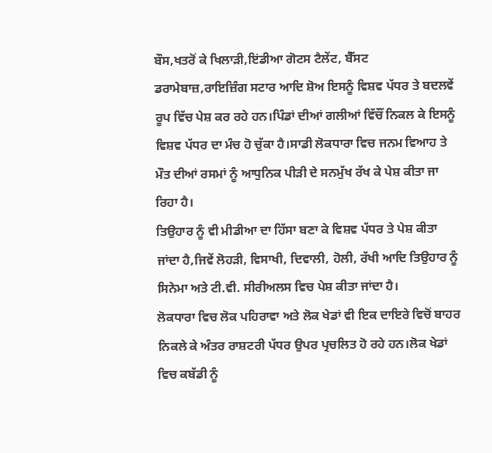ਬੌਸ,ਖਤਰੋਂ ਕੇ ਖਿਲਾੜੀ,ਇਂਡੀਆ ਗੋਟਸ ਟੈਲੇਂਟ, ਬੈੱਸਟ ਡਰਾਮੇਬਾਜ਼,ਰਾਇਜ਼ਿੰਗ ਸਟਾਰ ਆਦਿ ਸ਼ੋਅ ਇਸਨੂੰ ਵਿਸ਼ਵ ਪੱਧਰ ਤੇ ਬਦਲਵੇਂ ਰੂਪ ਵਿੱਚ ਪੇਸ਼ ਕਰ ਰਹੇ ਹਨ।ਪਿੰਡਾਂ ਦੀਆਂ ਗਲੀਆਂ ਵਿੱਚੌਂ ਨਿਕਲ ਕੇ ਇਸਨੂੰ ਵਿਸ਼ਵ ਪੱਧਰ ਦਾ ਮੰਚ ਹੋ ਚੁੱਕਾ ਹੈ।ਸਾਡੀ ਲੋਕਧਾਰਾ ਵਿਚ ਜਨਮ ਵਿਆਹ ਤੇ ਮੌਤ ਦੀਆਂ ਰਸਮਾਂ ਨੂੰ ਆਧੁਨਿਕ ਪੀੜੀ ਦੇ ਸਨਮੁੱਖ ਰੱਖ ਕੇ ਪੇਸ਼ ਕੀਤਾ ਜਾ ਰਿਹਾ ਹੈ।
ਤਿਉਹਾਰ ਨੂੰ ਵੀ ਮੀਡੀਆ ਦਾ ਹਿੱਸਾ ਬਣਾ ਕੇ ਵਿਸ਼ਵ ਪੱਧਰ ਤੇ ਪੇਸ਼ ਕੀਤਾ ਜਾਂਦਾ ਹੈ,ਜਿਵੇਂ ਲੋਹੜੀ, ਵਿਸਾਖੀ, ਦਿਵਾਲੀ, ਹੋਲੀ, ਰੱਖੀ ਆਦਿ ਤਿਉਹਾਰ ਨੂੰ ਸਿਨੇਮਾ ਅਤੇ ਟੀ.ਵੀ. ਸੀਰੀਅਲਸ ਵਿਚ ਪੇਸ਼ ਕੀਤਾ ਜਾਂਦਾ ਹੈ।
ਲੋਕਧਾਰਾ ਵਿਚ ਲੋਕ ਪਹਿਰਾਵਾ ਅਤੇ ਲੋਕ ਖੇਡਾਂ ਵੀ ਇਕ ਦਾਇਰੇ ਵਿਚੋਂ ਬਾਹਰ ਨਿਕਲੇ ਕੇ ਅੰਤਰ ਰਾਸ਼ਟਰੀ ਪੱਧਰ ਉਪਰ ਪ੍ਰਚਲਿਤ ਹੋ ਰਹੇ ਹਨ।ਲੋਕ ਖੇਡਾਂ ਵਿਚ ਕਬੱਡੀ ਨੂੰ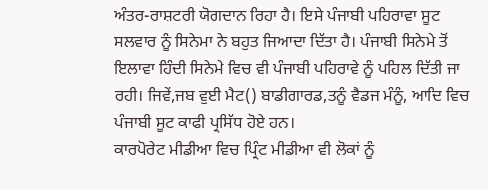ਅੰਤਰ-ਰਾਸ਼ਟਰੀ ਯੋਗਦਾਨ ਰਿਹਾ ਹੈ। ਇਸੇ ਪੰਜਾਬੀ ਪਹਿਰਾਵਾ ਸੂਟ ਸਲਵਾਰ ਨੂੰ ਸਿਨੇਮਾ ਨੇ ਬਹੁਤ ਜਿਆਦਾ ਦਿੱਤਾ ਹੈ। ਪੰਜਾਬੀ ਸਿਨੇਮੇ ਤੋਂ ਇਲਾਵਾ ਹਿੰਦੀ ਸਿਨੇਮੇ ਵਿਚ ਵੀ ਪੰਜਾਬੀ ਪਹਿਰਾਵੇ ਨੂੰ ਪਹਿਲ ਦਿੱਤੀ ਜਾ ਰਹੀ। ਜਿਵੇਂ,ਜਬ ਵੁਈ ਮੈਟ() ਬਾਡੀਗਾਰਡ,ਤਨੂੰ ਵੈਡਜ ਮੰਨੂੰ, ਆਦਿ ਵਿਚ ਪੰਜਾਬੀ ਸੂਟ ਕਾਫੀ ਪ੍ਰਸਿੱਧ ਹੋਏ ਹਨ।
ਕਾਰਪੋਰੇਟ ਮੀਡੀਆ ਵਿਚ ਪ੍ਰਿੰਟ ਮੀਡੀਆ ਵੀ ਲੋਕਾਂ ਨੂੰ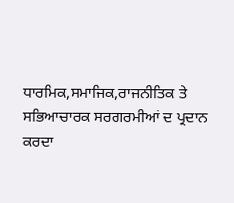ਧਾਰਮਿਕ,ਸਮਾਜਿਕ,ਰਾਜਨੀਤਿਕ ਤੇ ਸਭਿਆਚਾਰਕ ਸਰਗਰਮੀਆਂ ਦ ਪ੍ਰਦਾਨ ਕਰਦਾ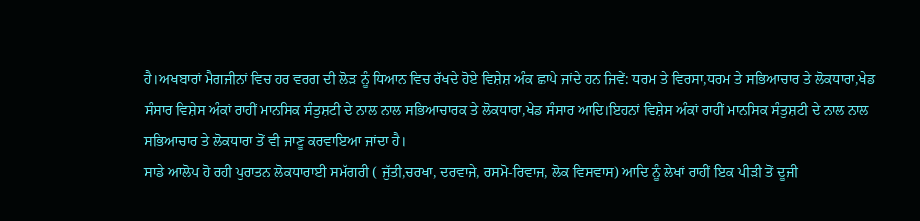ਹੈ।ਅਖਬਾਰਾਂ ਮੈਗਜੀਨਾਂ ਵਿਚ ਹਰ ਵਰਗ ਦੀ ਲੋੜ ਨੂੰ ਧਿਆਨ ਵਿਚ ਰੱਖਦੇ ਹੋਏ ਵਿਸ਼ੇਸ਼ ਅੰਕ ਛਾਪੇ ਜਾਂਦੇ ਹਨ ਜਿਵੇਂ: ਧਰਮ ਤੇ ਵਿਰਸਾ,ਧਰਮ ਤੇ ਸਭਿਆਚਾਰ ਤੇ ਲੋਕਧਾਰਾ,ਖੇਡ ਸੰਸਾਰ ਵਿਸ਼ੇਸ ਅੰਕਾਂ ਰਾਹੀਂ ਮਾਨਸਿਕ ਸੰਤੁਸ਼ਟੀ ਦੇ ਨਾਲ ਨਾਲ ਸਭਿਆਚਾਰਕ ਤੇ ਲੋਕਧਾਰਾ,ਖੇਡ ਸੰਸਾਰ ਆਦਿ।ਇਹਨਾਂ ਵਿਸ਼ੇਸ ਅੰਕਾਂ ਰਾਹੀਂ ਮਾਨਸਿਕ ਸੰਤੁਸ਼ਟੀ ਦੇ ਨਾਲ ਨਾਲ ਸਭਿਆਚਾਰ ਤੇ ਲੋਕਧਾਰਾ ਤੋਂ ਵੀ ਜਾਣੂ ਕਰਵਾਇਆ ਜਾਂਦਾ ਹੈ।
ਸਾਡੇ ਆਲੋਪ ਹੋ ਰਹੀ ਪੁਰਾਤਨ ਲੋਕਧਾਰਾਈ ਸਮੱਗਰੀ ( ਜੁੱਤੀ,ਚਰਖਾ, ਦਰਵਾਜੇ, ਰਸਮੋ-ਰਿਵਾਜ, ਲੋਕ ਵਿਸਵਾਸ) ਆਦਿ ਨੂੰ ਲੇਖਾਂ ਰਾਹੀਂ ਇਕ ਪੀੜੀ ਤੋਂ ਦੂਜੀ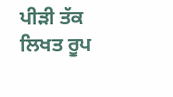ਪੀੜੀ ਤੱਕ ਲਿਖਤ ਰੂਪ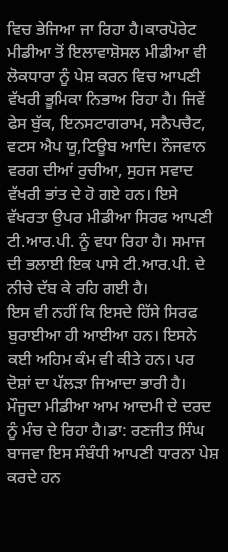ਵਿਚ ਭੇਜਿਆ ਜਾ ਰਿਹਾ ਹੈ।ਕਾਰਪੋਰੇਟ ਮੀਡੀਆ ਤੋਂ ਇਲਾਵਾਸ਼ੋਸਲ ਮੀਡੀਆ ਵੀ ਲੋਕਧਾਰਾ ਨੂੰ ਪੇਸ਼ ਕਰਨ ਵਿਚ ਆਪਣੀ ਵੱਖਰੀ ਭੂਮਿਕਾ ਨਿਭਾਅ ਰਿਹਾ ਹੈ। ਜਿਵੇਂ ਫੇਸ ਬੁੱਕ, ਇਨਸਟਾਗਰਾਮ, ਸਨੈਪਚੈਟ, ਵਟਸ ਐਪ ਯੂ,ਟਿਊਬ ਆਦਿ। ਨੌਜਵਾਨ ਵਰਗ ਦੀਆਂ ਰੁਚੀਆ, ਸੁਹਜ ਸਵਾਦ ਵੱਖਰੀ ਭਾਂਤ ਦੇ ਹੋ ਗਏ ਹਨ। ਇਸੇ ਵੱਖਰਤਾ ਉਪਰ ਮੀਡੀਆ ਸਿਰਫ ਆਪਣੀ ਟੀ.ਆਰ.ਪੀ. ਨੂੰ ਵਧਾ ਰਿਹਾ ਹੈ। ਸਮਾਜ ਦੀ ਭਲਾਈ ਇਕ ਪਾਸੇ ਟੀ.ਆਰ.ਪੀ. ਦੇ ਨੀਚੇ ਦੱਬ ਕੇ ਰਹਿ ਗਈ ਹੈ।
ਇਸ ਵੀ ਨਹੀਂ ਕਿ ਇਸਦੇ ਹਿੱਸੇ ਸਿਰਫ ਬੁਰਾਈਆ ਹੀ ਆਈਆ ਹਨ। ਇਸਨੇ ਕਈ ਅਹਿਮ ਕੰਮ ਵੀ ਕੀਤੇ ਹਨ। ਪਰ ਦੋਸ਼ਾਂ ਦਾ ਪੱਲੜਾ ਜਿਆਦਾ ਭਾਰੀ ਹੈ। ਮੌਜੂਦਾ ਮੀਡੀਆ ਆਮ ਆਦਮੀ ਦੇ ਦਰਦ ਨੂੰ ਮੰਚ ਦੇ ਰਿਹਾ ਹੈ।ਡਾ: ਰਣਜੀਤ ਸਿੰਘ ਬਾਜਵਾ ਇਸ ਸੰਬੰਧੀ ਆਪਣੀ ਧਾਰਨਾ ਪੇਸ਼ ਕਰਦੇ ਹਨ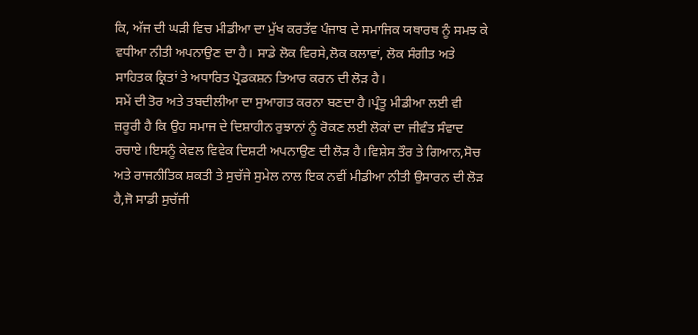ਕਿ, ਅੱਜ ਦੀ ਘੜੀ ਵਿਚ ਮੀਡੀਆ ਦਾ ਮੁੱਖ ਕਰਤੱਵ ਪੰਜਾਬ ਦੇ ਸਮਾਜਿਕ ਯਥਾਰਥ ਨੂੰ ਸਮਝ ਕੇ ਵਧੀਆ ਨੀਤੀ ਅਪਨਾਉਣ ਦਾ ਹੈ। ਸਾਡੇ ਲੋਕ ਵਿਰਸੇ,ਲੋਕ ਕਲਾਵਾਂ, ਲੋਕ ਸੰਗੀਤ ਅਤੇ ਸਾਹਿਤਕ ਕ੍ਰਿਤਾਂ ਤੇ ਅਧਾਰਿਤ ਪ੍ਰੋਡਕਸ਼ਨ ਤਿਆਰ ਕਰਨ ਦੀ ਲੋੜ ਹੈ।
ਸਮੇਂ ਦੀ ਤੋਰ ਅਤੇ ਤਬਦੀਲੀਆ ਦਾ ਸੁਆਗਤ ਕਰਨਾ ਬਣਦਾ ਹੈ।ਪ੍ਰੰਤੂ ਮੀਡੀਆ ਲਈ ਵੀ ਜ਼ਰੂਰੀ ਹੈ ਕਿ ਉਹ ਸਮਾਜ ਦੇ ਦਿਸ਼ਾਹੀਨ ਰੁਝਾਨਾਂ ਨੂੰ ਰੋਕਣ ਲਈ ਲੋਕਾਂ ਦਾ ਜੀਵੰਤ ਸੰਵਾਦ ਰਚਾਏ।ਇਸਨੂੰ ਕੇਵਲ ਵਿਵੇਕ ਦਿਸ਼ਟੀ ਅਪਨਾਉਣ ਦੀ ਲੋੜ ਹੈ।ਵਿਸ਼ੇਸ ਤੌਰ ਤੇ ਗਿਆਨ,ਸੋਚ ਅਤੇ ਰਾਜਨੀਤਿਕ ਸ਼ਕਤੀ ਤੇ ਸੁਚੱਜੇ ਸੁਮੇਲ ਨਾਲ ਇਕ ਨਵੀਂ ਮੀਡੀਆ ਨੀਤੀ ਉਸਾਰਨ ਦੀ ਲੋੜ ਹੈ,ਜੋ ਸਾਡੀ ਸੁਚੱਜੀ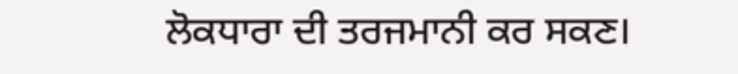ਲੋਕਧਾਰਾ ਦੀ ਤਰਜਮਾਨੀ ਕਰ ਸਕਣ।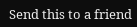Send this to a friend